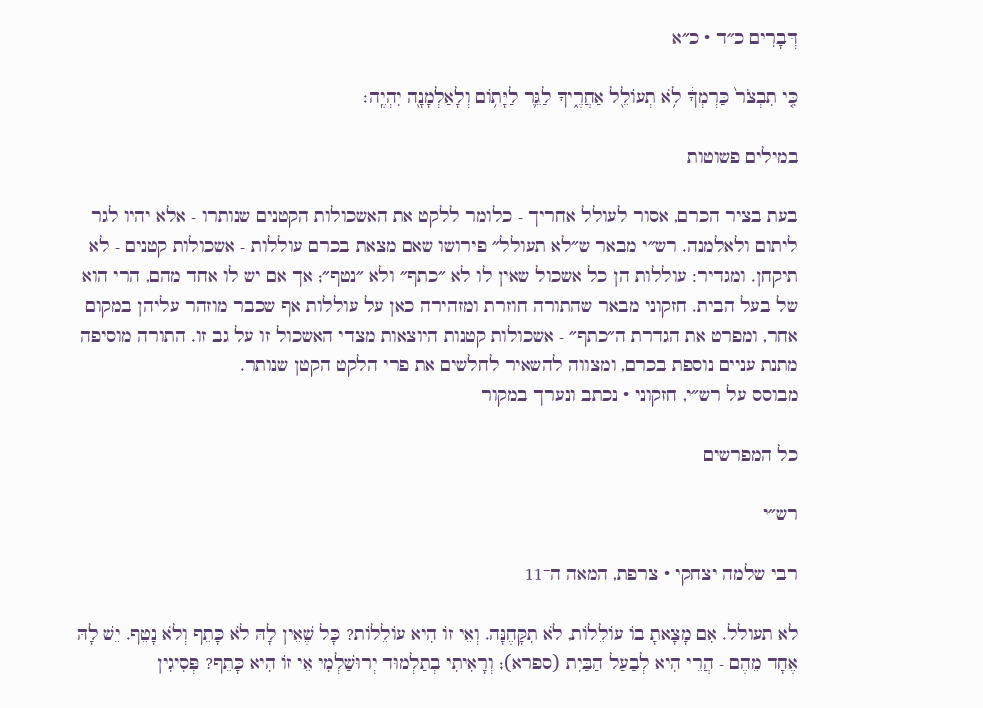דְּבָרִים כ״ד · כ״א

כִּ֤י תִבְצֹר֙ כַּרְמְךָ֔ לֹ֥א תְעוֹלֵ֖ל אַחֲרֶ֑יךָ לַגֵּ֛ר לַיָּת֥וֹם וְלָאַלְמָנָ֖ה יִהְיֶֽה׃

במילים פשוטות

בעת בציר הכרם, אסור לעולל אחריך - כלומר ללקט את האשכולות הקטנים שנותרו - אלא יהיו לגר ליתום ולאלמנה. רש״י מבאר ש״לא תעולל״ פירושו שאם מצאת בכרם עוללות - אשכולות קטנים - לא תיקחן. ומגדיר: עוללות הן כל אשכול שאין לו לא ״כתף״ ולא ״נטף״; אך אם יש לו אחד מהם, הרי הוא של בעל הבית. חזקוני מבאר שהתורה חוזרת ומזהירה כאן על עוללות אף שכבר מוזהר עליהן במקום אחר, ומפרט את הגדרת ה״כתף״ - אשכולות קטנות היוצאות מצדי האשכול זו על גב זו. התורה מוסיפה מתנת עניים נוספת בכרם, ומצווה להשאיר לחלשים את פרי הלקט הקטן שנותר.
מבוסס על רש״י, חזקוני · נכתב ונערך במקור

כל המפרשים

רש״י

רבי שלמה יצחקי · צרפת, המאה ה־11

לא תעולל. אִם מָצָאתָ בוֹ עוֹלֵלוֹת, לֹא תִקָּחֶנָּה. וְאֵי זוֹ הִיא עוֹלֵלוֹת? כָּל שֶׁאֵין לָהּ לֹא כָּתֵף וְלֹא נָטֵף. יֵשׁ לָהּ אֶחָד מֵהֶם - הֲרֵי הִיא לְבַעַל הַבַּיִת (ספרא); וְרָאִיתִי בְתַלְמוּד יְרוּשַׁלְמִי אֵי זוֹ הִיא כָּתֵף? פְּסִיגִין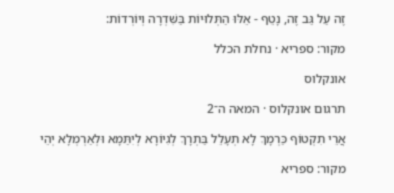זֶה עַל גַּב זֶה, נָטֵף - אֵלּוּ הַתְּלוּיוֹת בַּשִּׁדְרָה וְיוֹרְדוֹת:

מקור: ספריא · נחלת הכלל

אונקלוס

תרגום אונקלוס · המאה ה־2

אֲרֵי תִקְטוֹף כַּרְמָךְ לָא תְעָלֵל בַּתְרָךְ לְגִיוֹרָא לְיִתַּמָא וּלְאַרְמְלָא יְהֵי

מקור: ספריא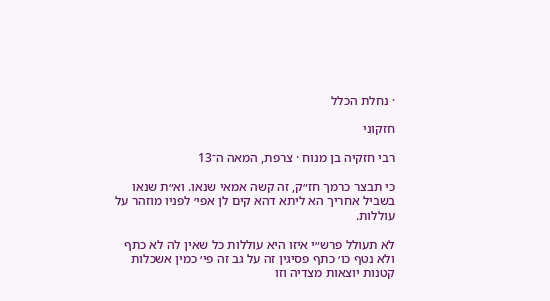· נחלת הכלל

חזקוני

רבי חזקיה בן מנוח · צרפת, המאה ה־13

כי תבצר כרמך חז״ק, זה קשה אמאי שנאו. וא״ת שנאו בשביל אחריך הא ליתא דהא קים לן אפי׳ לפניו מוזהר על עוללות.

לא תעולל פרש״י איזו היא עוללות כל שאין לה לא כתף ולא נטף כו׳ כתף פסיגין זה על גב זה פי׳ כמין אשכלות קטנות יוצאות מצדיה וזו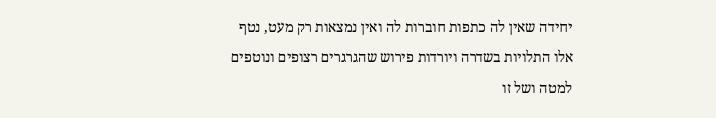יחידה שאין לה כתפות חוברות לה ואין נמצאות רק מעט, נטף אלו התלויות בשדרה ויורדות פירוש שהגרגרים רצופים ונוטפים למטה ושל זו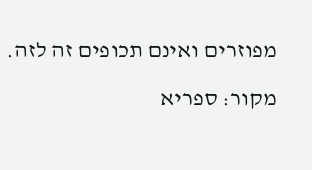מפוזרים ואינם תכופים זה לזה.

מקור: ספריא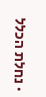· נחלת הכלל